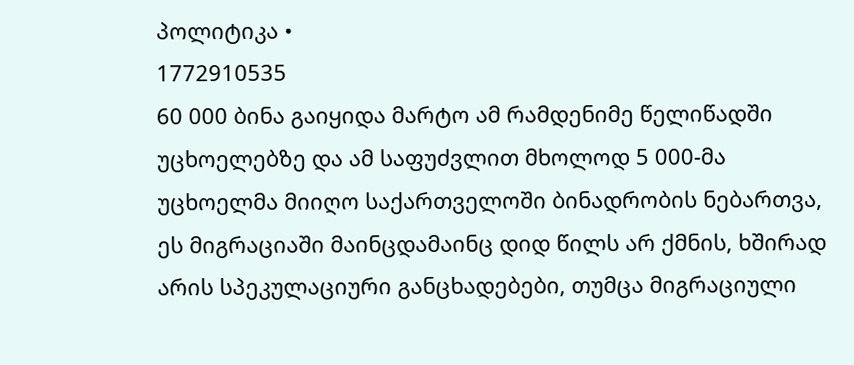პოლიტიკა •
1772910535
60 000 ბინა გაიყიდა მარტო ამ რამდენიმე წელიწადში უცხოელებზე და ამ საფუძვლით მხოლოდ 5 000-მა უცხოელმა მიიღო საქართველოში ბინადრობის ნებართვა, ეს მიგრაციაში მაინცდამაინც დიდ წილს არ ქმნის, ხშირად არის სპეკულაციური განცხადებები, თუმცა მიგრაციული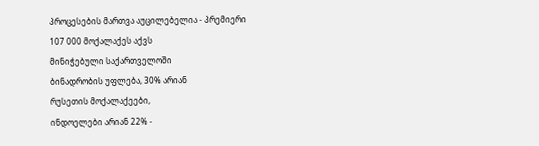პროცესების მართვა აუცილებელია - პრემიერი
107 000 მოქალაქეს აქვს
მინიჭებული საქართველოში
ბინადრობის უფლება, 30% არიან
რუსეთის მოქალაქეები,
ინდოელები არიან 22% -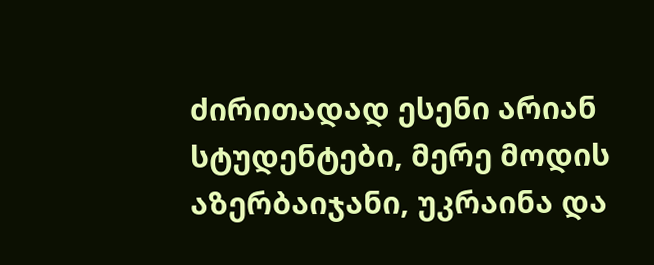ძირითადად ესენი არიან
სტუდენტები, მერე მოდის
აზერბაიჯანი, უკრაინა და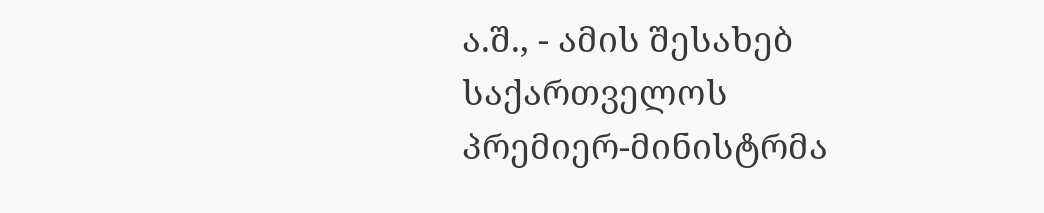ა.შ., - ამის შესახებ
საქართველოს
პრემიერ-მინისტრმა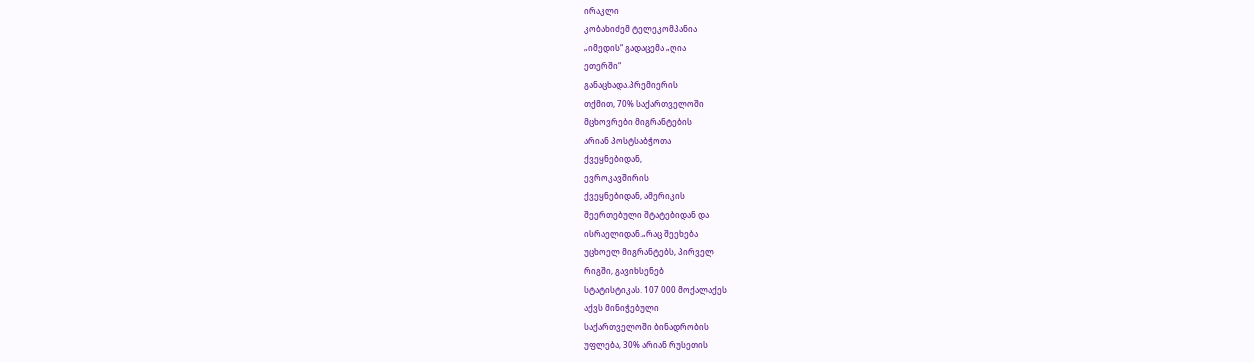ირაკლი
კობახიძემ ტელეკომპანია
„იმედის“ გადაცემა „ღია
ეთერში“
განაცხადა.პრემიერის
თქმით, 70% საქართველოში
მცხოვრები მიგრანტების
არიან პოსტსაბჭოთა
ქვეყნებიდან,
ევროკავშირის
ქვეყნებიდან, ამერიკის
შეერთებული შტატებიდან და
ისრაელიდან.„რაც შეეხება
უცხოელ მიგრანტებს, პირველ
რიგში, გავიხსენებ
სტატისტიკას. 107 000 მოქალაქეს
აქვს მინიჭებული
საქართველოში ბინადრობის
უფლება, 30% არიან რუსეთის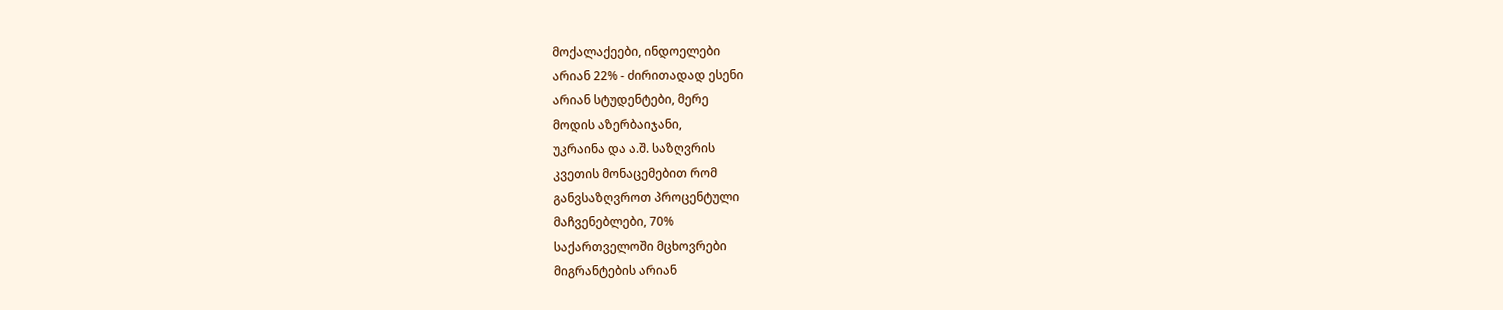მოქალაქეები, ინდოელები
არიან 22% - ძირითადად ესენი
არიან სტუდენტები, მერე
მოდის აზერბაიჯანი,
უკრაინა და ა.შ. საზღვრის
კვეთის მონაცემებით რომ
განვსაზღვროთ პროცენტული
მაჩვენებლები, 70%
საქართველოში მცხოვრები
მიგრანტების არიან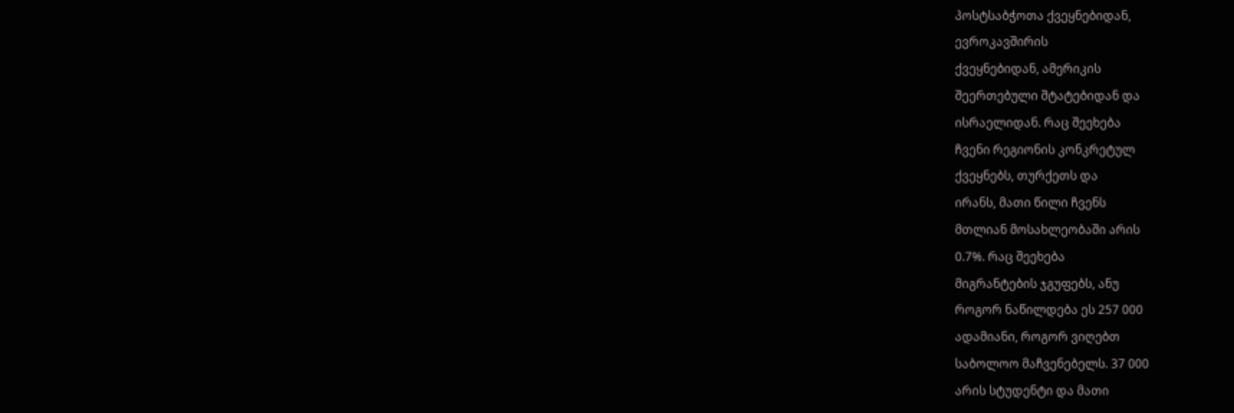პოსტსაბჭოთა ქვეყნებიდან,
ევროკავშირის
ქვეყნებიდან, ამერიკის
შეერთებული შტატებიდან და
ისრაელიდან. რაც შეეხება
ჩვენი რეგიონის კონკრეტულ
ქვეყნებს, თურქეთს და
ირანს, მათი წილი ჩვენს
მთლიან მოსახლეობაში არის
0.7%. რაც შეეხება
მიგრანტების ჯგუფებს, ანუ
როგორ ნაწილდება ეს 257 000
ადამიანი, როგორ ვიღებთ
საბოლოო მაჩვენებელს. 37 000
არის სტუდენტი და მათი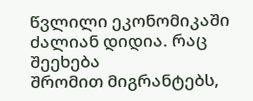წვლილი ეკონომიკაში
ძალიან დიდია. რაც შეეხება
შრომით მიგრანტებს,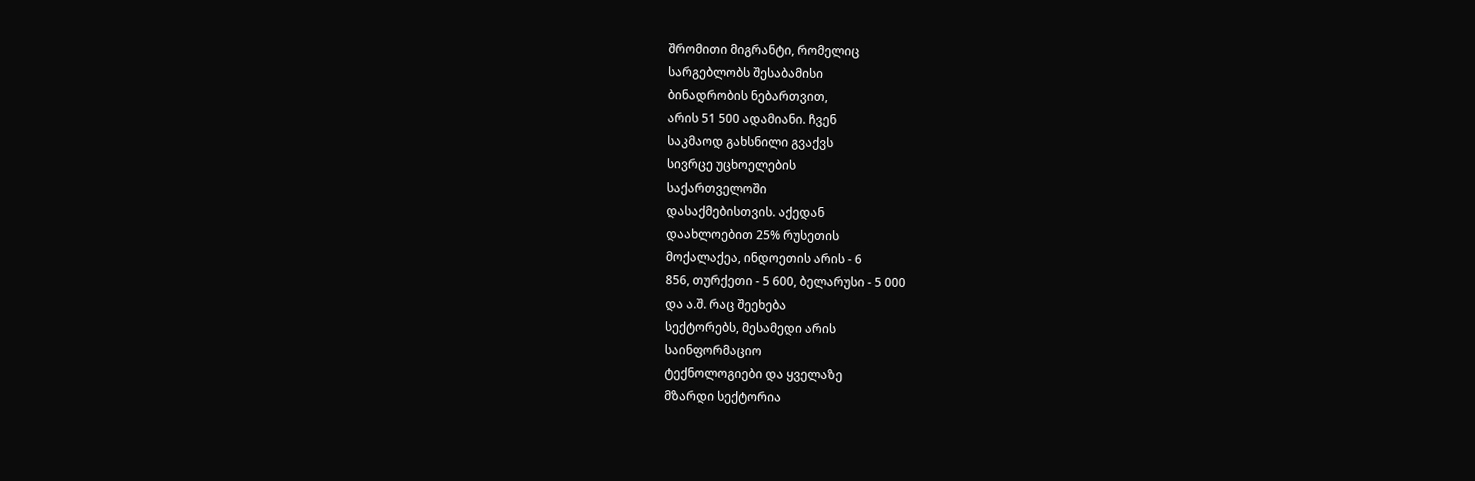შრომითი მიგრანტი, რომელიც
სარგებლობს შესაბამისი
ბინადრობის ნებართვით,
არის 51 500 ადამიანი. ჩვენ
საკმაოდ გახსნილი გვაქვს
სივრცე უცხოელების
საქართველოში
დასაქმებისთვის. აქედან
დაახლოებით 25% რუსეთის
მოქალაქეა, ინდოეთის არის - 6
856, თურქეთი - 5 600, ბელარუსი - 5 000
და ა.შ. რაც შეეხება
სექტორებს, მესამედი არის
საინფორმაციო
ტექნოლოგიები და ყველაზე
მზარდი სექტორია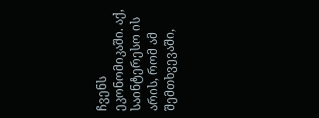ჩვენს
ეკონომიკაში. აქ,
საინტერესო ის არის, რომ ამ
შემთხვევაში,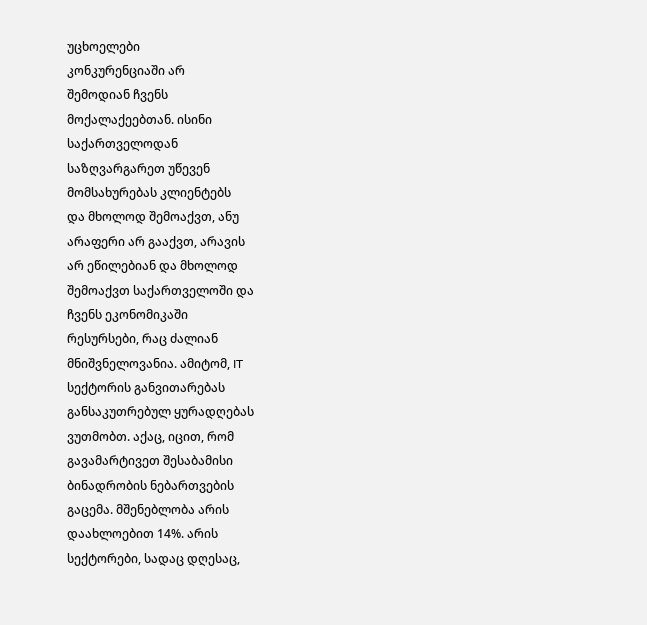უცხოელები
კონკურენციაში არ
შემოდიან ჩვენს
მოქალაქეებთან. ისინი
საქართველოდან
საზღვარგარეთ უწევენ
მომსახურებას კლიენტებს
და მხოლოდ შემოაქვთ, ანუ
არაფერი არ გააქვთ, არავის
არ ეწილებიან და მხოლოდ
შემოაქვთ საქართველოში და
ჩვენს ეკონომიკაში
რესურსები, რაც ძალიან
მნიშვნელოვანია. ამიტომ, IT
სექტორის განვითარებას
განსაკუთრებულ ყურადღებას
ვუთმობთ. აქაც, იცით, რომ
გავამარტივეთ შესაბამისი
ბინადრობის ნებართვების
გაცემა. მშენებლობა არის
დაახლოებით 14%. არის
სექტორები, სადაც დღესაც,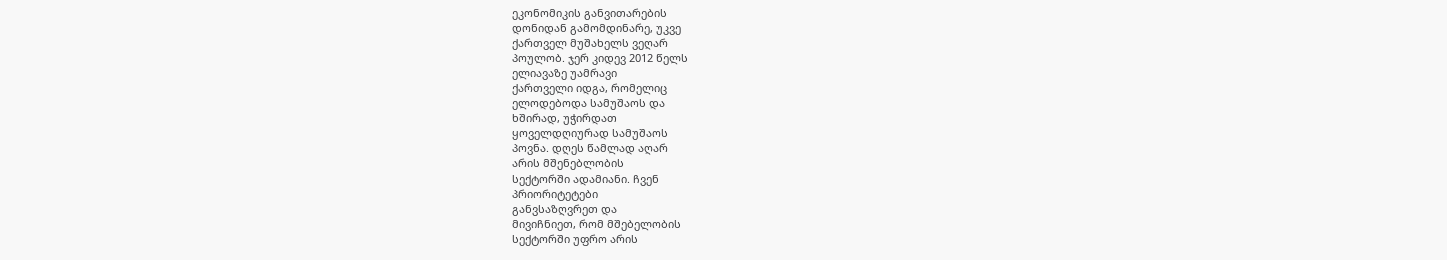ეკონომიკის განვითარების
დონიდან გამომდინარე, უკვე
ქართველ მუშახელს ვეღარ
პოულობ. ჯერ კიდევ 2012 წელს
ელიავაზე უამრავი
ქართველი იდგა, რომელიც
ელოდებოდა სამუშაოს და
ხშირად, უჭირდათ
ყოველდღიურად სამუშაოს
პოვნა. დღეს წამლად აღარ
არის მშენებლობის
სექტორში ადამიანი. ჩვენ
პრიორიტეტები
განვსაზღვრეთ და
მივიჩნიეთ, რომ მშებელობის
სექტორში უფრო არის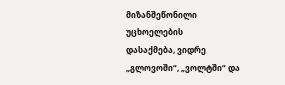მიზანშეწონილი უცხოელების
დასაქმება, ვიდრე
„გლოვოში“, „ვოლტში“ და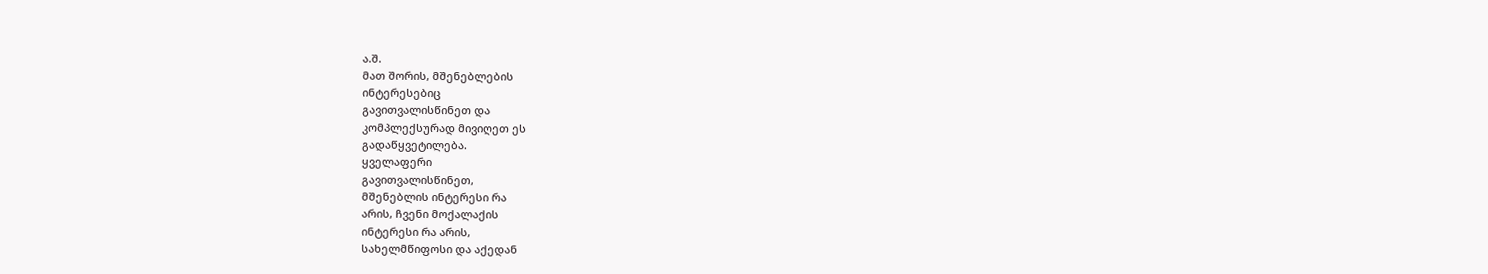ა.შ.
მათ შორის, მშენებლების
ინტერესებიც
გავითვალისწინეთ და
კომპლექსურად მივიღეთ ეს
გადაწყვეტილება.
ყველაფერი
გავითვალისწინეთ,
მშენებლის ინტერესი რა
არის, ჩვენი მოქალაქის
ინტერესი რა არის,
სახელმწიფოსი და აქედან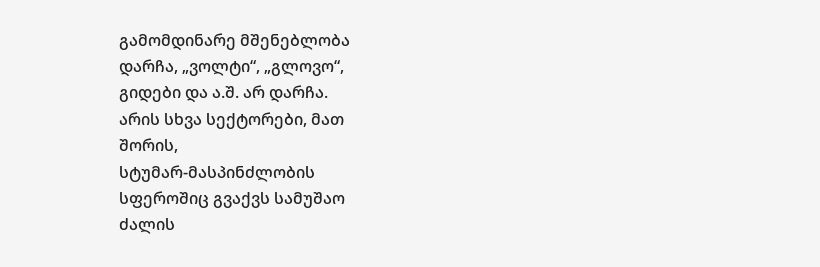გამომდინარე მშენებლობა
დარჩა, „ვოლტი“, „გლოვო“,
გიდები და ა.შ. არ დარჩა.
არის სხვა სექტორები, მათ
შორის,
სტუმარ-მასპინძლობის
სფეროშიც გვაქვს სამუშაო
ძალის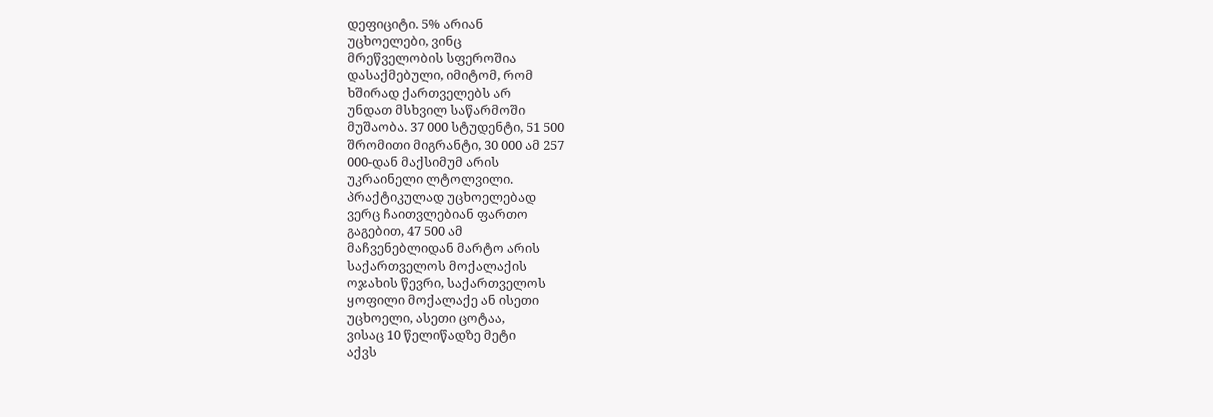დეფიციტი. 5% არიან
უცხოელები, ვინც
მრეწველობის სფეროშია
დასაქმებული, იმიტომ, რომ
ხშირად ქართველებს არ
უნდათ მსხვილ საწარმოში
მუშაობა. 37 000 სტუდენტი, 51 500
შრომითი მიგრანტი, 30 000 ამ 257
000-დან მაქსიმუმ არის
უკრაინელი ლტოლვილი.
პრაქტიკულად უცხოელებად
ვერც ჩაითვლებიან ფართო
გაგებით, 47 500 ამ
მაჩვენებლიდან მარტო არის
საქართველოს მოქალაქის
ოჯახის წევრი, საქართველოს
ყოფილი მოქალაქე ან ისეთი
უცხოელი, ასეთი ცოტაა,
ვისაც 10 წელიწადზე მეტი
აქვს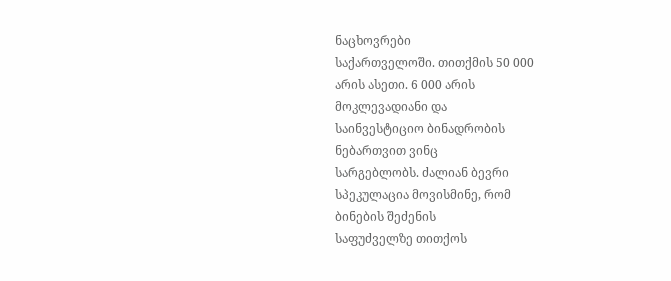ნაცხოვრები
საქართველოში. თითქმის 50 000
არის ასეთი. 6 000 არის
მოკლევადიანი და
საინვესტიციო ბინადრობის
ნებართვით ვინც
სარგებლობს. ძალიან ბევრი
სპეკულაცია მოვისმინე, რომ
ბინების შეძენის
საფუძველზე თითქოს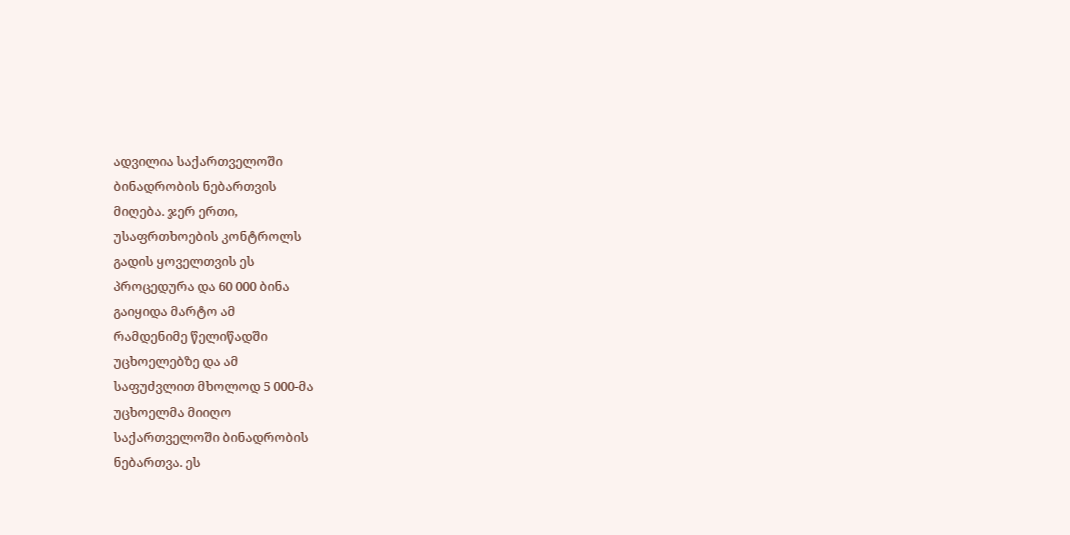ადვილია საქართველოში
ბინადრობის ნებართვის
მიღება. ჯერ ერთი,
უსაფრთხოების კონტროლს
გადის ყოველთვის ეს
პროცედურა და 60 000 ბინა
გაიყიდა მარტო ამ
რამდენიმე წელიწადში
უცხოელებზე და ამ
საფუძვლით მხოლოდ 5 000-მა
უცხოელმა მიიღო
საქართველოში ბინადრობის
ნებართვა. ეს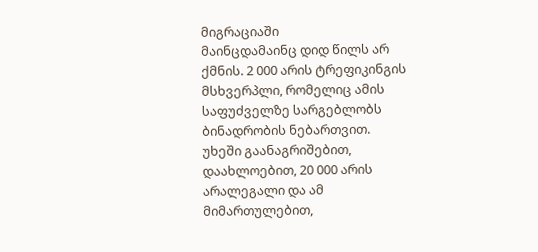მიგრაციაში
მაინცდამაინც დიდ წილს არ
ქმნის. 2 000 არის ტრეფიკინგის
მსხვერპლი, რომელიც ამის
საფუძველზე სარგებლობს
ბინადრობის ნებართვით.
უხეში გაანაგრიშებით,
დაახლოებით, 20 000 არის
არალეგალი და ამ
მიმართულებით,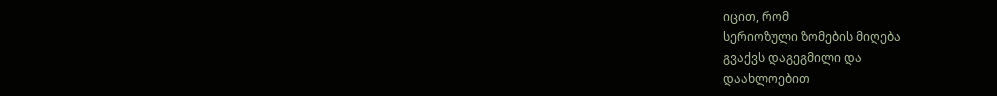იცით, რომ
სერიოზული ზომების მიღება
გვაქვს დაგეგმილი და
დაახლოებით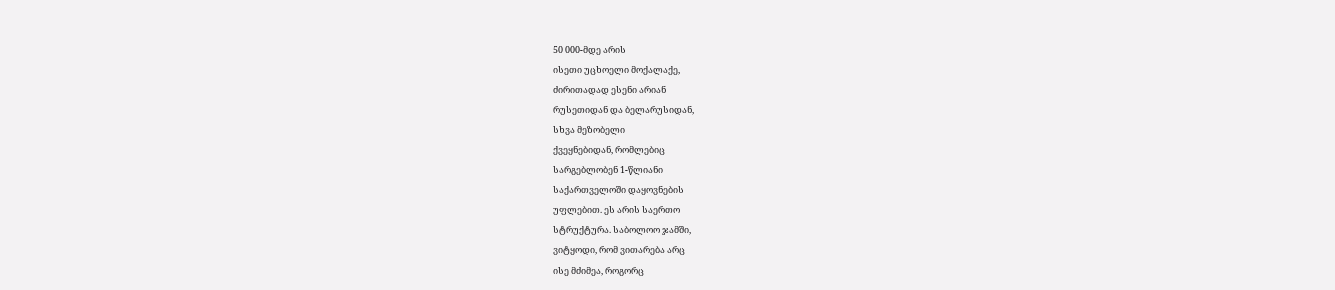50 000-მდე არის
ისეთი უცხოელი მოქალაქე,
ძირითადად ესენი არიან
რუსეთიდან და ბელარუსიდან,
სხვა მეზობელი
ქვეყნებიდან, რომლებიც
სარგებლობენ 1-წლიანი
საქართველოში დაყოვნების
უფლებით. ეს არის საერთო
სტრუქტურა. საბოლოო ჯამში,
ვიტყოდი, რომ ვითარება არც
ისე მძიმეა, როგორც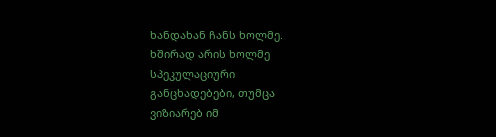ხანდახან ჩანს ხოლმე.
ხშირად არის ხოლმე
სპეკულაციური
განცხადებები, თუმცა
ვიზიარებ იმ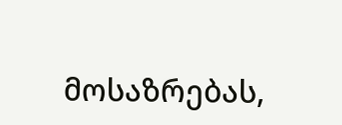მოსაზრებას,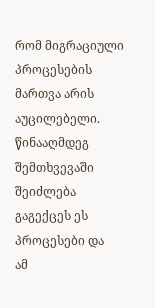რომ მიგრაციული
პროცესების მართვა არის
აუცილებელი. წინააღმდეგ
შემთხვევაში შეიძლება
გაგექცეს ეს პროცესები და
ამ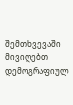შემთხვევაში მივიღებთ
დემოგრაფიულ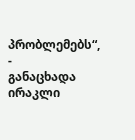პრობლემებს“, -
განაცხადა ირაკლი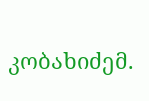კობახიძემ.